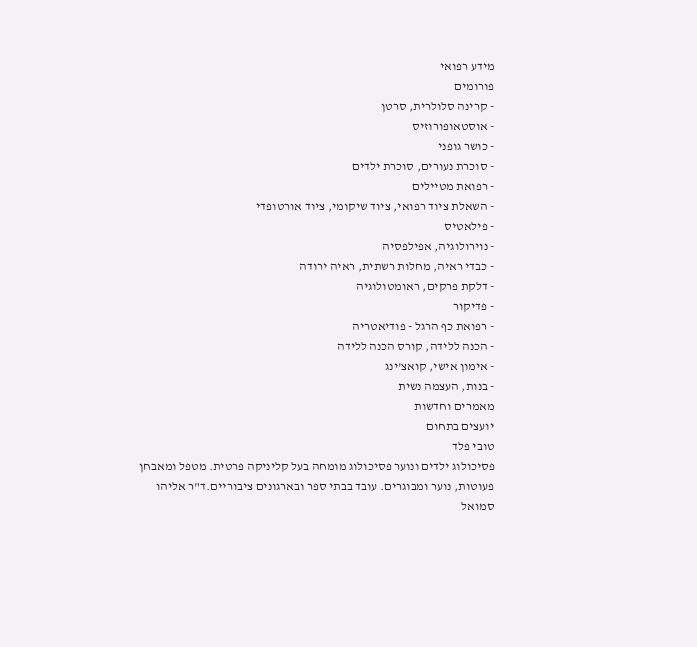מידע רפואי
פורומים
- קרינה סלולרית, סרטן
- אוסטאופורוזיס
- כושר גופני
- סוכרת נעורים, סוכרת ילדים
- רפואת מטיילים
- השאלת ציוד רפואי, ציוד שיקומי, ציוד אורטופדי
- פילאטיס
- נוירולוגיה, אפילפסיה
- כבדי ראיה, מחלות רשתית, ראיה ירודה
- דלקת פרקים, ראומטולוגיה
- פדיקור
- רפואת כף הרגל - פודיאטריה
- הכנה ללידה, קורס הכנה ללידה
- אימון אישי, קואצ'ינג
- בנות, העצמה נשית
מאמרים וחדשות
יועצים בתחום
טובי פלד
פסיכולוג ילדים ונוער פסיכולוג מומחה בעל קליניקה פרטית. מטפל ומאבחן פעוטות, נוער ומבוגרים. עובד בבתי ספר ובארגונים ציבוריים.ד"ר אליהו סמואל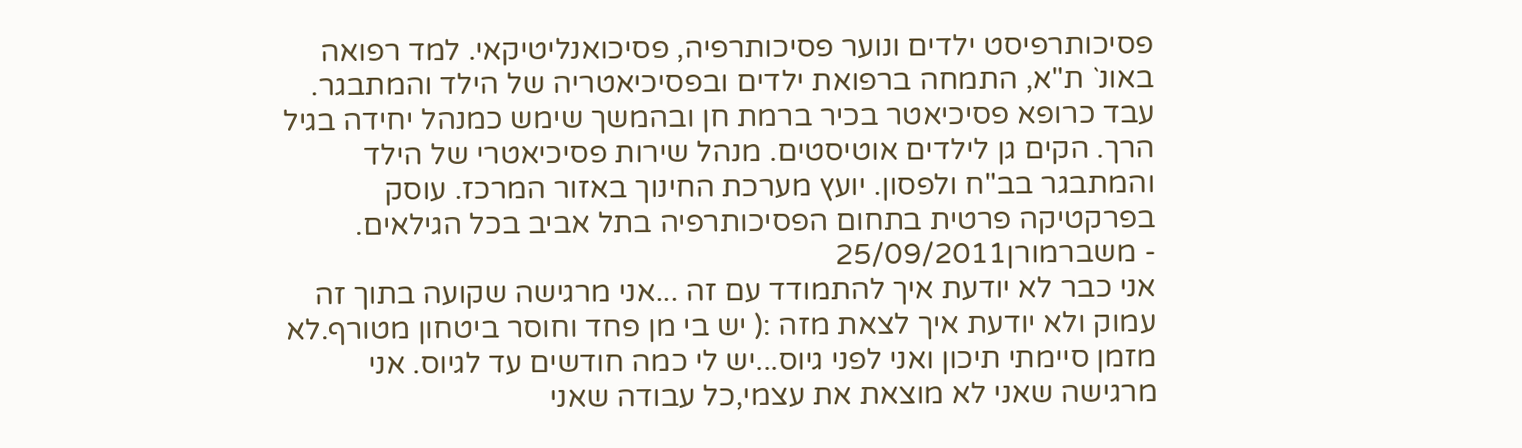פסיכותרפיסט ילדים ונוער פסיכותרפיה, פסיכואנליטיקאי. למד רפואה באונ` ת"א, התמחה ברפואת ילדים ובפסיכיאטריה של הילד והמתבגר. עבד כרופא פסיכיאטר בכיר ברמת חן ובהמשך שימש כמנהל יחידה בגיל הרך. הקים גן לילדים אוטיסטים. מנהל שירות פסיכיאטרי של הילד והמתבגר בב"ח ולפסון. יועץ מערכת החינוך באזור המרכז. עוסק בפרקטיקה פרטית בתחום הפסיכותרפיה בתל אביב בכל הגילאים.
- משברמורן25/09/2011
אני כבר לא יודעת איך להתמודד עם זה ...אני מרגישה שקועה בתוך זה עמוק ולא יודעת איך לצאת מזה :( יש בי מן פחד וחוסר ביטחון מטורף.לא מזמן סיימתי תיכון ואני לפני גיוס...יש לי כמה חודשים עד לגיוס. אני מרגישה שאני לא מוצאת את עצמי,כל עבודה שאני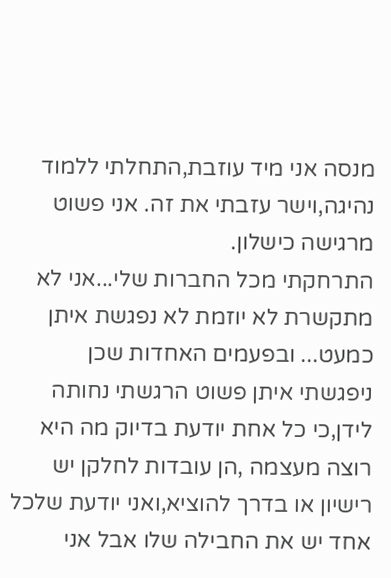מנסה אני מיד עוזבת,התחלתי ללמוד נהיגה,וישר עזבתי את זה. אני פשוט מרגישה כישלון.
התרחקתי מכל החברות שלי...אני לא מתקשרת לא יוזמת לא נפגשת איתן כמעט... ובפעמים האחדות שכן ניפגשתי איתן פשוט הרגשתי נחותה לידן,כי כל אחת יודעת בדיוק מה היא רוצה מעצמה ,הן עובדות לחלקן יש רישיון או בדרך להוציא,ואני יודעת שלכל אחד יש את החבילה שלו אבל אני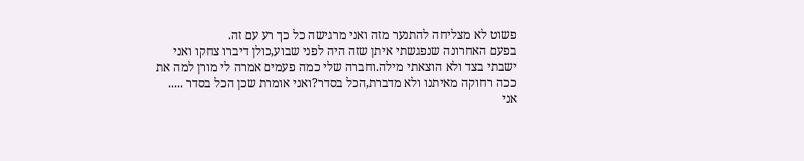פשוט לא מצליחה להתנער מזה ואני מרגישה כל כך רע עם זה.
בפעם האחרונה שנפגשתי איתן שזה היה לפני שבוע,כולן דיברו צחקו ואני ישבתי בצד ולא הוצאתי מילה.וחברה שלי כמה פעמים אמרה לי מורן למה את ככה רחוקה מאיתנו ולא מדברת,הכל בסדר?ואני אומרת שכן הכל בסדר .....
אני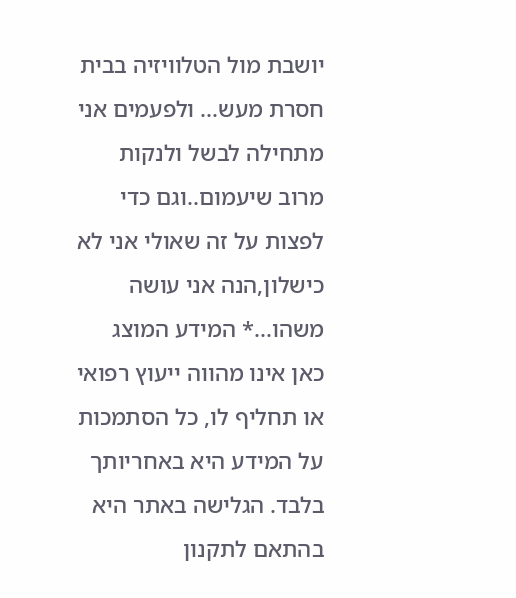יושבת מול הטלוויזיה בבית חסרת מעש... ולפעמים אני מתחילה לבשל ולנקות מרוב שיעמום..וגם כדי לפצות על זה שאולי אני לא כישלון,הנה אני עושה משהו...* המידע המוצג כאן אינו מהווה ייעוץ רפואי או תחליף לו, כל הסתמכות על המידע היא באחריותך בלבד. הגלישה באתר היא בהתאם לתקנון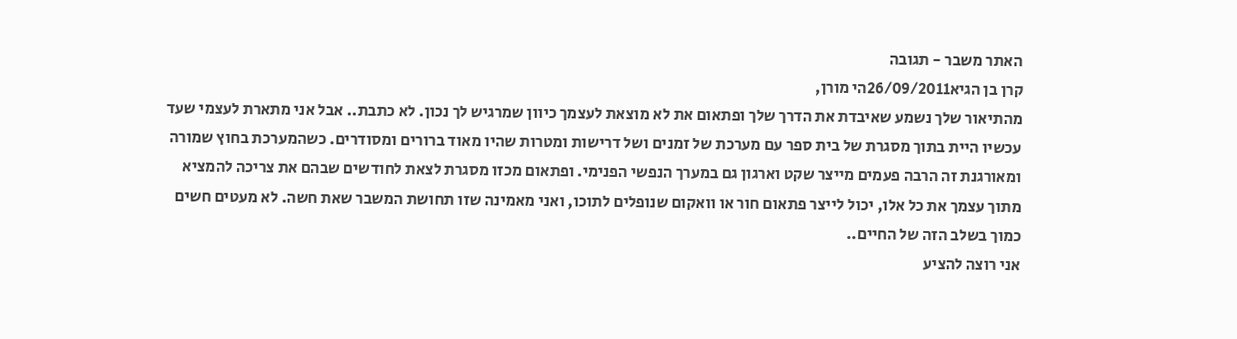האתר משבר - תגובה
קרן בן הגיא26/09/2011הי מורן,
מהתיאור שלך נשמע שאיבדת את הדרך שלך ופתאום את לא מוצאת לעצמך כיוון שמרגיש לך נכון. לא כתבת.. אבל אני מתארת לעצמי שעד עכשיו היית בתוך מסגרת של בית ספר עם מערכת של זמנים ושל דרישות ומטרות שהיו מאוד ברורים ומסודרים. כשהמערכת בחוץ שמורה ומאורגנת זה הרבה פעמים מייצר שקט וארגון גם במערך הנפשי הפנימי. ופתאום מכזו מסגרת לצאת לחודשים שבהם את צריכה להמציא מתוך עצמך את כל אלו, יכול לייצר פתאום חור או וואקום שנופלים לתוכו, ואני מאמינה שזו תחושת המשבר שאת חשה. לא מעטים חשים כמוך בשלב הזה של החיים..
אני רוצה להציע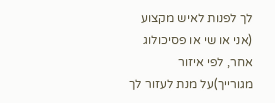לך לפנות לאיש מקצוע (אני או שי או פסיכולוג אחר, לפי איזור מגורייך)על מנת לעזור לך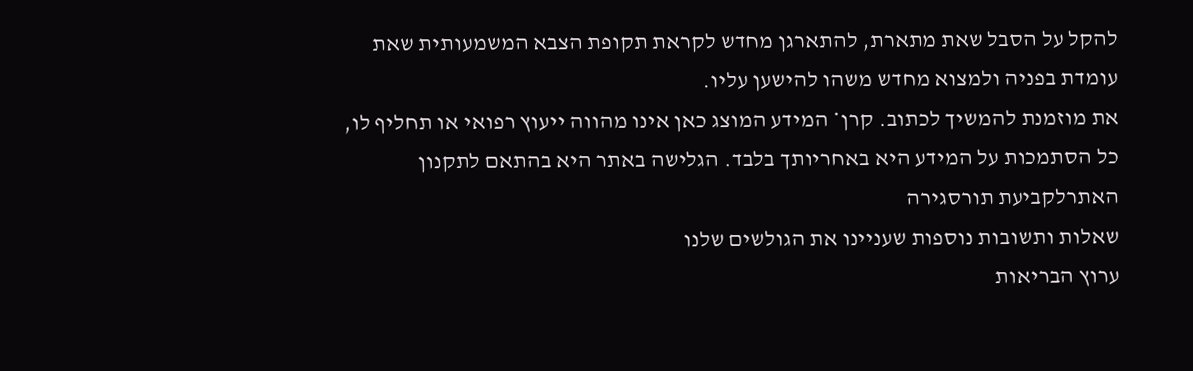להקל על הסבל שאת מתארת, להתארגן מחדש לקראת תקופת הצבא המשמעותית שאת עומדת בפניה ולמצוא מחדש משהו להישען עליו.
את מוזמנת להמשיך לכתוב. קרן* המידע המוצג כאן אינו מהווה ייעוץ רפואי או תחליף לו, כל הסתמכות על המידע היא באחריותך בלבד. הגלישה באתר היא בהתאם לתקנון האתרלקביעת תורסגירה
שאלות ותשובות נוספות שעניינו את הגולשים שלנו
ערוץ הבריאות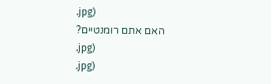.jpg)
האם אתם רומנטיים?
.jpg)
.jpg)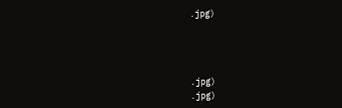.jpg)




.jpg)
.jpg)